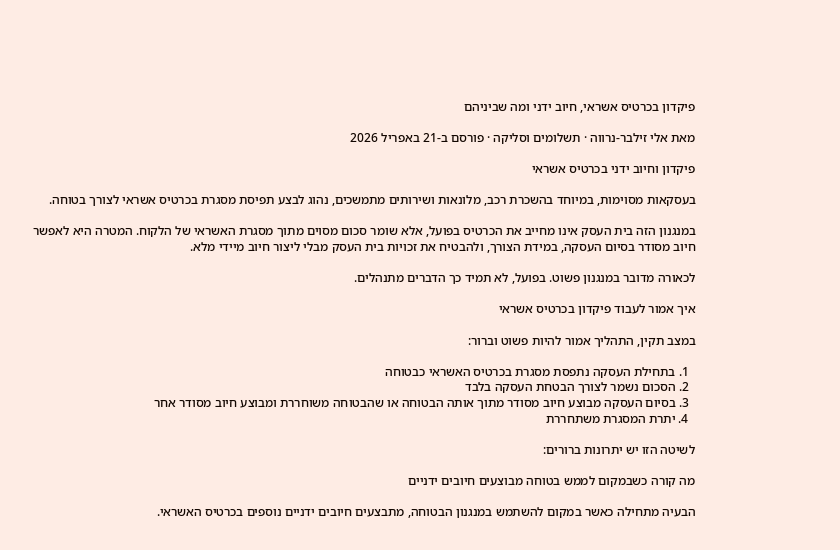פיקדון בכרטיס אשראי, חיוב ידני ומה שביניהם

מאת אלי זילבר-נרווה · תשלומים וסליקה · פורסם ב-21 באפריל 2026

פיקדון וחיוב ידני בכרטיס אשראי

בעסקאות מסוימות, במיוחד בהשכרת רכב, מלונאות ושירותים מתמשכים, נהוג לבצע תפיסת מסגרת בכרטיס אשראי לצורך בטוחה.

במנגנון הזה בית העסק אינו מחייב את הכרטיס בפועל, אלא שומר סכום מסוים מתוך מסגרת האשראי של הלקוח. המטרה היא לאפשר חיוב מסודר בסיום העסקה, במידת הצורך, ולהבטיח את זכויות בית העסק מבלי ליצור חיוב מיידי מלא.

לכאורה מדובר במנגנון פשוט. בפועל, לא תמיד כך הדברים מתנהלים.

איך אמור לעבוד פיקדון בכרטיס אשראי

במצב תקין, התהליך אמור להיות פשוט וברור:

  1. בתחילת העסקה נתפסת מסגרת בכרטיס האשראי כבטוחה
  2. הסכום נשמר לצורך הבטחת העסקה בלבד
  3. בסיום העסקה מבוצע חיוב מסודר מתוך אותה הבטוחה או שהבטוחה משוחררת ומבוצע חיוב מסודר אחר
  4. יתרת המסגרת משתחררת

לשיטה הזו יש יתרונות ברורים:

מה קורה כשבמקום לממש בטוחה מבוצעים חיובים ידניים

הבעיה מתחילה כאשר במקום להשתמש במנגנון הבטוחה, מתבצעים חיובים ידניים נוספים בכרטיס האשראי.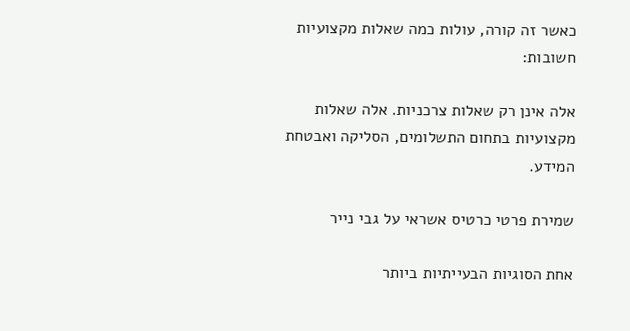כאשר זה קורה, עולות כמה שאלות מקצועיות חשובות:

אלה אינן רק שאלות צרכניות. אלה שאלות מקצועיות בתחום התשלומים, הסליקה ואבטחת המידע.

שמירת פרטי כרטיס אשראי על גבי נייר

אחת הסוגיות הבעייתיות ביותר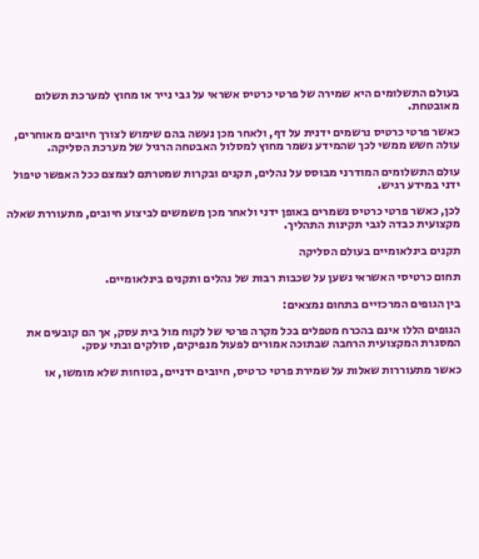בעולם התשלומים היא שמירה של פרטי כרטיס אשראי על גבי נייר או מחוץ למערכת תשלום מאובטחת.

כאשר פרטי כרטיס נרשמים ידנית על דף, ולאחר מכן נעשה בהם שימוש לצורך חיובים מאוחרים, עולה חשש ממשי לכך שהמידע נשמר מחוץ למסלול האבטחה הרגיל של מערכת הסליקה.

עולם התשלומים המודרני מבוסס על נהלים, תקנים ובקרות שמטרתם לצמצם ככל האפשר טיפול ידני במידע רגיש.

לכן, כאשר פרטי כרטיס נשמרים באופן ידני ולאחר מכן משמשים לביצוע חיובים, מתעוררת שאלה מקצועית כבדה לגבי תקינות התהליך.

תקנים בינלאומיים בעולם הסליקה

תחום כרטיסי האשראי נשען על שכבות רבות של נהלים ותקנים בינלאומיים.

בין הגופים המרכזיים בתחום נמצאים:

הגופים הללו אינם בהכרח מטפלים בכל מקרה פרטי של לקוח מול בית עסק, אך הם קובעים את המסגרת המקצועית הרחבה שבתוכה אמורים לפעול מנפיקים, סולקים ובתי עסק.

כאשר מתעוררות שאלות על שמירת פרטי כרטיס, חיובים ידניים, בטוחות שלא מומשו, או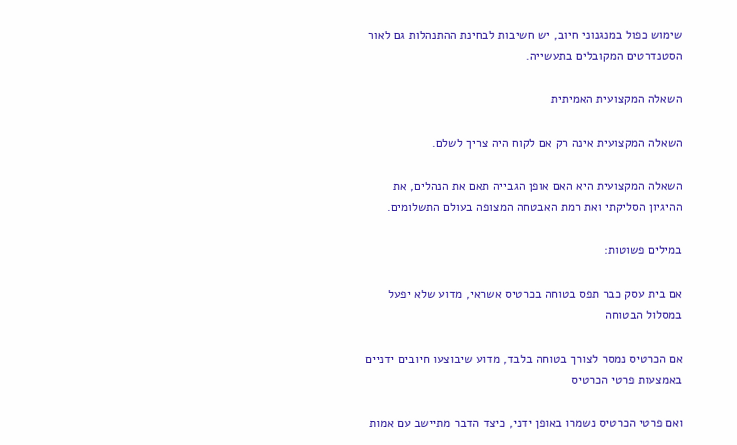שימוש כפול במנגנוני חיוב, יש חשיבות לבחינת ההתנהלות גם לאור הסטנדרטים המקובלים בתעשייה.

השאלה המקצועית האמיתית

השאלה המקצועית אינה רק אם לקוח היה צריך לשלם.

השאלה המקצועית היא האם אופן הגבייה תאם את הנהלים, את ההיגיון הסליקתי ואת רמת האבטחה המצופה בעולם התשלומים.

במילים פשוטות:

אם בית עסק כבר תפס בטוחה בכרטיס אשראי, מדוע שלא יפעל במסלול הבטוחה

אם הכרטיס נמסר לצורך בטוחה בלבד, מדוע שיבוצעו חיובים ידניים באמצעות פרטי הכרטיס

ואם פרטי הכרטיס נשמרו באופן ידני, כיצד הדבר מתיישב עם אמות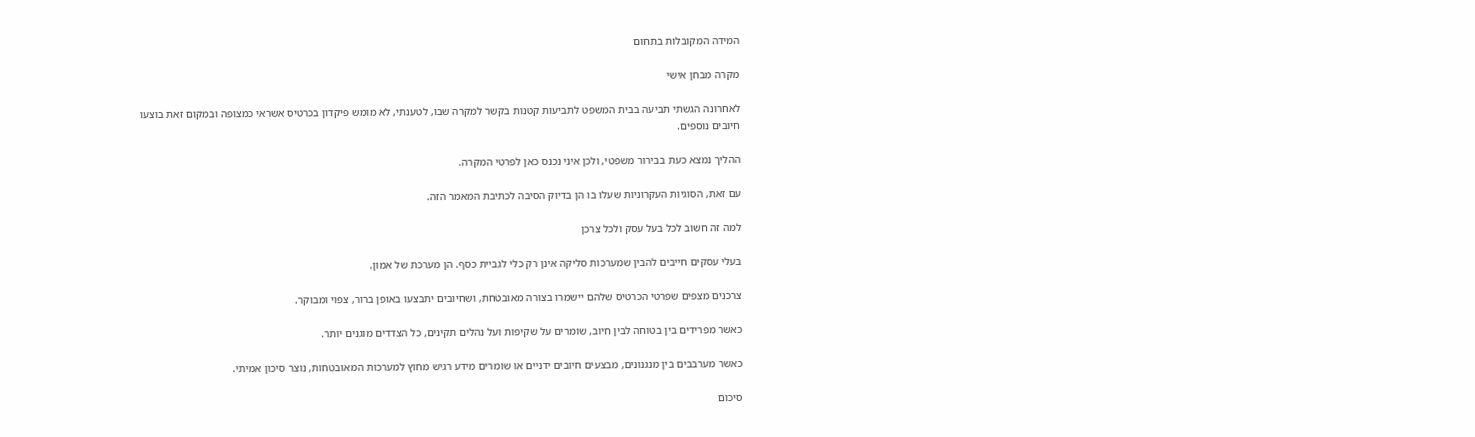המידה המקובלות בתחום

מקרה מבחן אישי

לאחרונה הגשתי תביעה בבית המשפט לתביעות קטנות בקשר למקרה שבו, לטענתי, לא מומש פיקדון בכרטיס אשראי כמצופה ובמקום זאת בוצעו חיובים נוספים.

ההליך נמצא כעת בבירור משפטי, ולכן איני נכנס כאן לפרטי המקרה.

עם זאת, הסוגיות העקרוניות שעלו בו הן בדיוק הסיבה לכתיבת המאמר הזה.

למה זה חשוב לכל בעל עסק ולכל צרכן

בעלי עסקים חייבים להבין שמערכות סליקה אינן רק כלי לגביית כסף. הן מערכת של אמון.

צרכנים מצפים שפרטי הכרטיס שלהם יישמרו בצורה מאובטחת, ושחיובים יתבצעו באופן ברור, צפוי ומבוקר.

כאשר מפרידים בין בטוחה לבין חיוב, שומרים על שקיפות ועל נהלים תקינים, כל הצדדים מוגנים יותר.

כאשר מערבבים בין מנגנונים, מבצעים חיובים ידניים או שומרים מידע רגיש מחוץ למערכות המאובטחות, נוצר סיכון אמיתי.

סיכום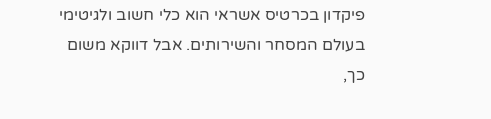פיקדון בכרטיס אשראי הוא כלי חשוב ולגיטימי בעולם המסחר והשירותים. אבל דווקא משום כך,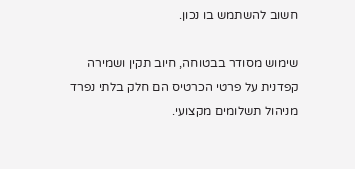חשוב להשתמש בו נכון.

שימוש מסודר בבטוחה, חיוב תקין ושמירה קפדנית על פרטי הכרטיס הם חלק בלתי נפרד מניהול תשלומים מקצועי.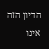הדיון הזה אינו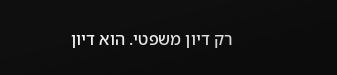רק דיון משפטי. הוא דיון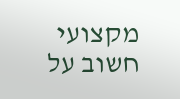מקצועי חשוב על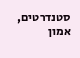סטנדרטים, אמון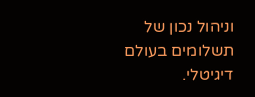וניהול נכון של תשלומים בעולם דיגיטלי.